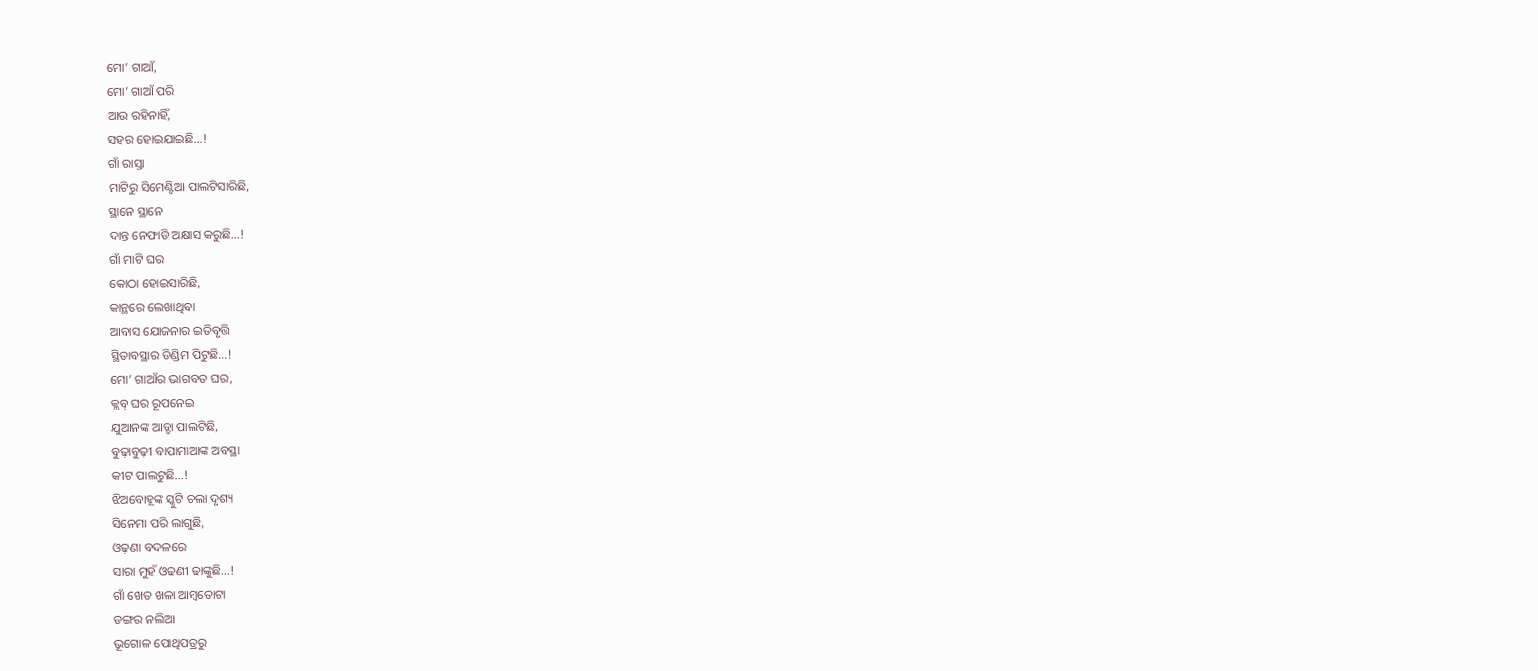ମୋ’ ଗାଆଁ,
ମୋ’ ଗାଆଁ ପରି
ଆଉ ରହିନାହିଁ,
ସହର ହୋଇଯାଇଛି…!
ଗାଁ ରାସ୍ତା
ମାଟିରୁ ସିମେଣ୍ଟିଆ ପାଲଟିସାରିଛି,
ସ୍ଥାନେ ସ୍ଥାନେ
ଦାନ୍ତ ନେଫାଡି ଅକ୍ଷାସ କରୁଛି…!
ଗାଁ ମାଟି ଘର
କୋଠା ହୋଇସାରିଛି,
କାନ୍ଥରେ ଲେଖାଥିବା
ଆବାସ ଯୋଜନାର ଇତିବୃତ୍ତି
ସ୍ଥିତାବସ୍ଥାର ଡିଣ୍ଡିମ ପିଟୁଛି…!
ମୋ’ ଗାଆଁର ଭାଗବତ ଘର,
କ୍ଲବ୍ ଘର ରୂପନେଇ
ଯୁଆନଙ୍କ ଆଡ୍ଡା ପାଲଟିଛି,
ବୁଢ଼ାବୁଢ଼ୀ ବାପାମାଆଙ୍କ ଅବସ୍ଥା
କୀଟ ପାଲଟୁଛି…!
ଝିଅବୋହୂଙ୍କ ସ୍କୁଟି ଚଲା ଦୃଶ୍ୟ
ସିନେମା ପରି ଲାଗୁଛି,
ଓଢ଼ଣା ବଦଳରେ
ସାରା ମୁହଁ ଓଢଣୀ ଢାଙ୍କୁଛି…!
ଗାଁ ଖେତ ଖଳା ଆମ୍ବତୋଟା
ଡଙ୍ଗର ନଲିଆ
ଭୂଗୋଳ ପୋଥିପତ୍ରରୁ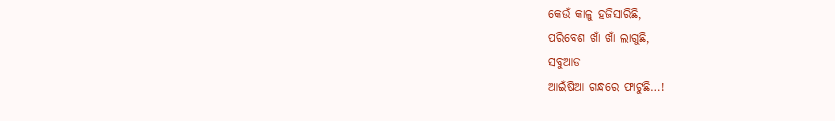କେଉଁ କାଳୁ ହଜିସାରିଛି,
ପରିବେଶ ଖାଁ ଖାଁ ଲାଗୁଛି,
ସବୁଆଡ
ଆଇଁଷିଆ ଗନ୍ଧରେ ଫାଟୁଛି…!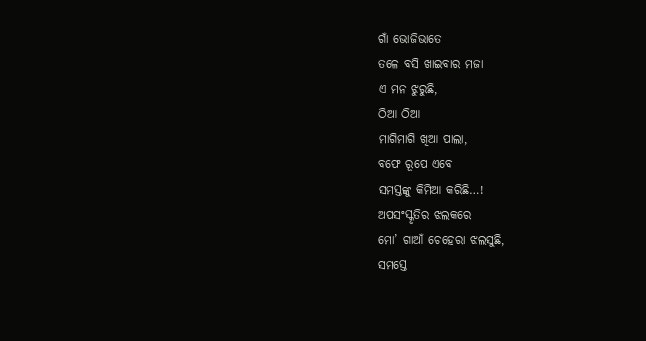ଗାଁ ଭୋଜିଭାତେ
ତଳେ ବସି ଖାଇବାର ମଜା
ଏ ମନ ଝୁରୁଛି,
ଠିଆ ଠିଆ
ମାଗିମାଗି ଖିଆ ପାଲା,
ବଫେ ରୂପେ ଏବେ
ସମସ୍ତଙ୍କୁ କିମିଆ କରିଛି…!
ଅପସଂସ୍କୃତିର ଝଲକରେ
ମୋ’ ଗାଆଁ ଚେହେରା ଝଲସୁଛି,
ସମସ୍ତେ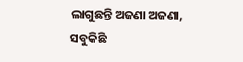ଲାଗୁଛନ୍ତି ଅଜଣା ଅଜଣା,
ସବୁକିଛି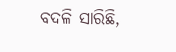ବଦଳି ସାରିଛି,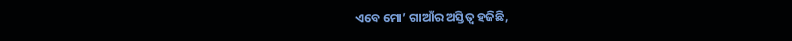ଏବେ ମୋ’ ଗାଆଁର ଅସ୍ତିତ୍ବ ହଜିଛି,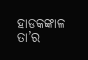ହାଡକଙ୍କାଳ ତା’ର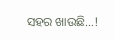ସହର ଖାଉଛି…!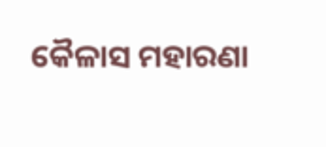କୈଳାସ ମହାରଣା